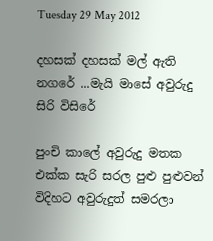Tuesday 29 May 2012

දහසක් දහසක් මල් ඇති නගරේ ...මැයි මාසේ අවුරුදු සිරි විසිරේ

පුංචි කාලේ අවුරුදු මතක එක්ක සැරි සරල පුළු පුළුවන් විදිහට අවුරුදුත් සමරලා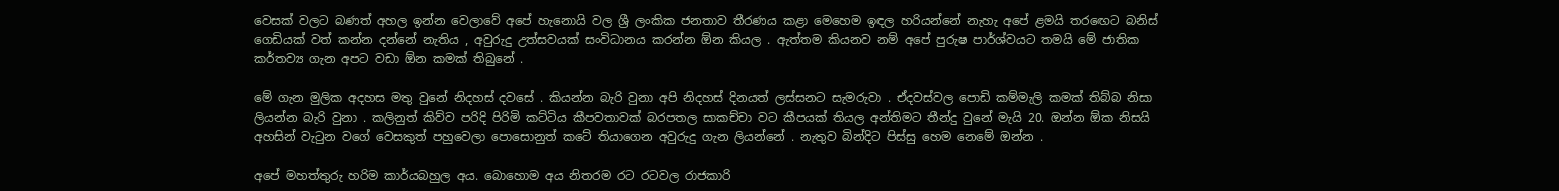වෙසක් වලට බණත් අහල ඉන්න වෙලාවේ අපේ හැනොයි වල ශ්‍රී ලංකික ජනතාව තීරණය කළා මෙහෙම ඉඳල හරියන්නේ නැහැ අපේ ළමයි තරඟෙට බනිස් ගෙඩියක් වත් කන්න දන්නේ නැතිය , අවුරුදු උත්සවයක් සංවිධානය කරන්න ඕන කියල . ඇත්තම කියනව නම් අපේ පුරුෂ පාර්ශ්වයට තමයි මේ ජාතික කර්තව්‍ය ගැන අපට වඩා ඕන කමක් තිබුනේ .

මේ ගැන මුලික අදහස මතු වුනේ නිදහස් දවසේ . කියන්න බැරි වුනා අපි නිදහස් දිනයත් ලස්සනට සැමරුවා . ඒදවස්වල පොඩි කම්මැලි කමක් තිබ්බ නිසා ලියන්න බැරි වුනා . කලිනුත් කිව්ව පරිදි පිරිමි කට්ටිය කීපවතාවක් බරපතල සාකච්චා වට කීපයක් තියල අන්තිමට තීන්දු වුනේ මැයි 20. ඔන්න ඕක නිසයි අහසින් වැටුන වගේ වෙසකුත් පහුවෙලා පොසොනුත් කටේ තියාගෙන අවුරුදු ගැන ලියන්නේ . නැතුව බින්දිට පිස්සු හෙම නෙමේ ඔන්න .

අපේ මහත්තුරු හරිම කාර්යබහුල අය. බොහොම අය නිතරම රට රටවල රාජකාරි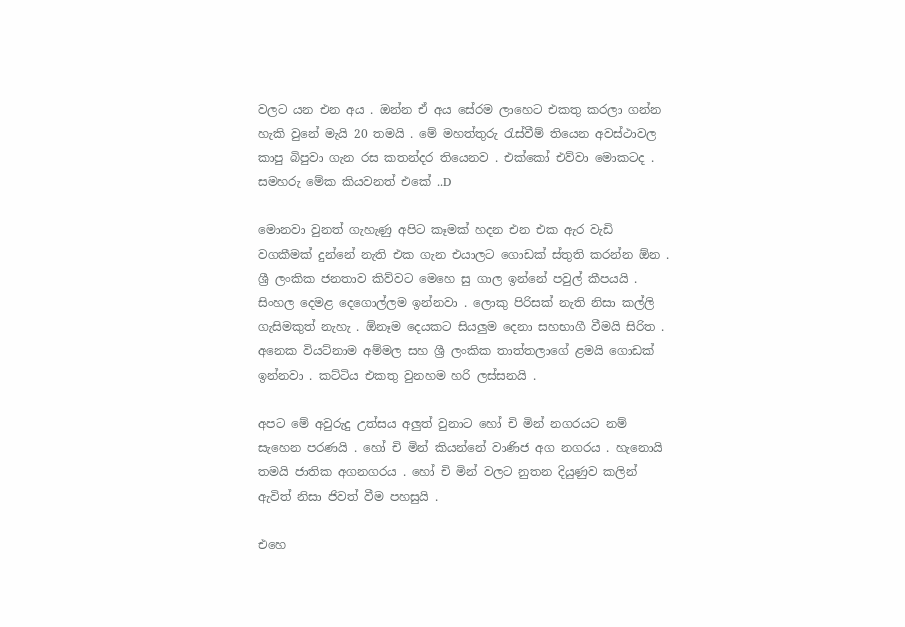වලට යන එන අය . ඔන්න ඒ අය සේරම ලාහෙට එකතු කරලා ගන්න හැකි වුනේ මැයි 20 තමයි . මේ මහත්තුරු රැස්වීම් තියෙන අවස්ථාවල කාපු බිපුවා ගැන රස කතන්දර තියෙනව . එක්කෝ එව්වා මොකටද . සමහරු මේක කියවනත් එකේ ..D

මොනවා වුනත් ගැහැණු අපිට කෑමක් හදන එන එක ඇර වැඩි වගකීමක් දුන්නේ නැති එක ගැන එයාලට ගොඩක් ස්තුති කරන්න ඕන . ශ්‍රී ලංකික ජනතාව කිව්වට මෙහෙ සු ගාල ඉන්නේ පවුල් කීපයයි . සිංහල දෙමළ දෙගොල්ලම ඉන්නවා . ලොකු පිරිසක් නැති නිසා කල්ලි ගැසිමකුත් නැහැ . ඕනෑම දෙයකට සියලුම දෙනා සහභාගී වීමයි සිරිත . අනෙක වියට්නාම අම්මල සහ ශ්‍රී ලංකික තාත්තලාගේ ළමයි ගොඩක් ඉන්නවා . කට්ටිය එකතු වුනහම හරි ලස්සනයි .

අපට මේ අවුරුදු උත්සය අලුත් වුනාට හෝ චි මින් නගරයට නම් සැහෙන පරණයි . හෝ චි මින් කියන්නේ වාණිජ අග නගරය . හැනොයි තමයි ජාතික අගනගරය . හෝ චි මින් වලට නුතන දියුණුව කලින් ඇවිත් නිසා ජිවත් වීම පහසුයි .

එහෙ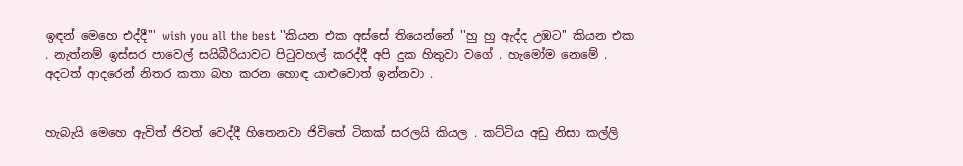ඉඳන් මෙහෙ එද්දී''' wish you all the best ''කියන එක අස්සේ තියෙන්නේ ''හු හු ඇද්ද උඹට'' කියන එක . නැත්නම් ඉස්සර පාවෙල් සයිබීරියාවට පිටුවහල් කරද්දී අපි දුක හිතුවා වගේ . හැමෝම නෙමේ . අදටත් ආදරෙන් නිතර කතා බහ කරන හොඳ යාළුවොත් ඉන්නවා .


හැබැයි මෙහෙ ඇවිත් ජිවත් වෙද්දී හිතෙනවා ජිවිතේ ටිකක් සරලයි කියල . කට්ටිය අඩු නිසා කල්ලි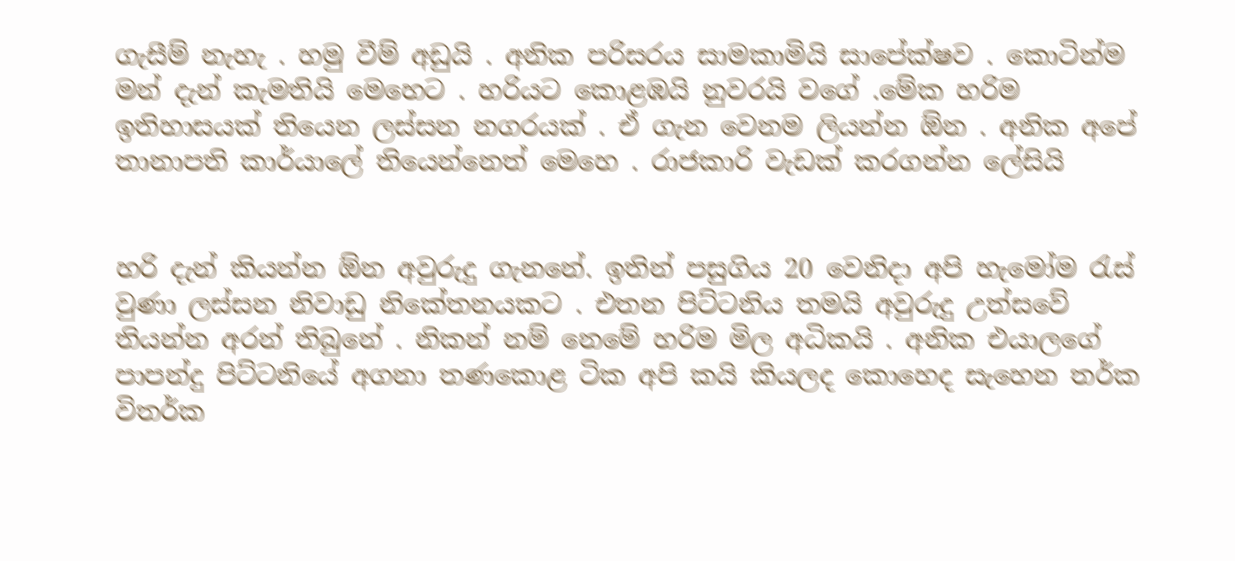ගැසීම් නැහැ . හමු වීම් අඩුයි . අනික පරිසරය සාමකාමියි සාපේක්ෂව . කොටින්ම මන් දැන් කැමතියි මෙහෙට . හරියට කොළඹයි නුවරයි වගේ .මේක හරිම ඉතිහාසයක් තියෙන ලස්සන නගරයක් . ඒ ගැන වෙනම ලියන්න ඕන . අනික අපේ තානාපති කාර්යාලේ තියෙන්නෙත් මෙහෙ . රාජකාරි වැඩක් කරගන්න ලේසියි


හරි දැන් කියන්න ඕන අවුරුදු ගැනනේ. ඉතින් පසුගිය 20 වෙනිදා අපි හැමෝම රැස් වුණා ලස්සන නිවාඩු නිකේතනයකට . එතන පිට්ටනිය තමයි අවුරුදු උත්සවේ තියන්න අරන් තිබුනේ . නිකන් නම් නෙමේ හරිම මිල අධිකයි . අනික එයාලගේ පාපන්දු පිට්ටනියේ අගනා තණකොළ ටික අපි කයි කියලද කොහෙද සැහෙන තර්ක විතර්ක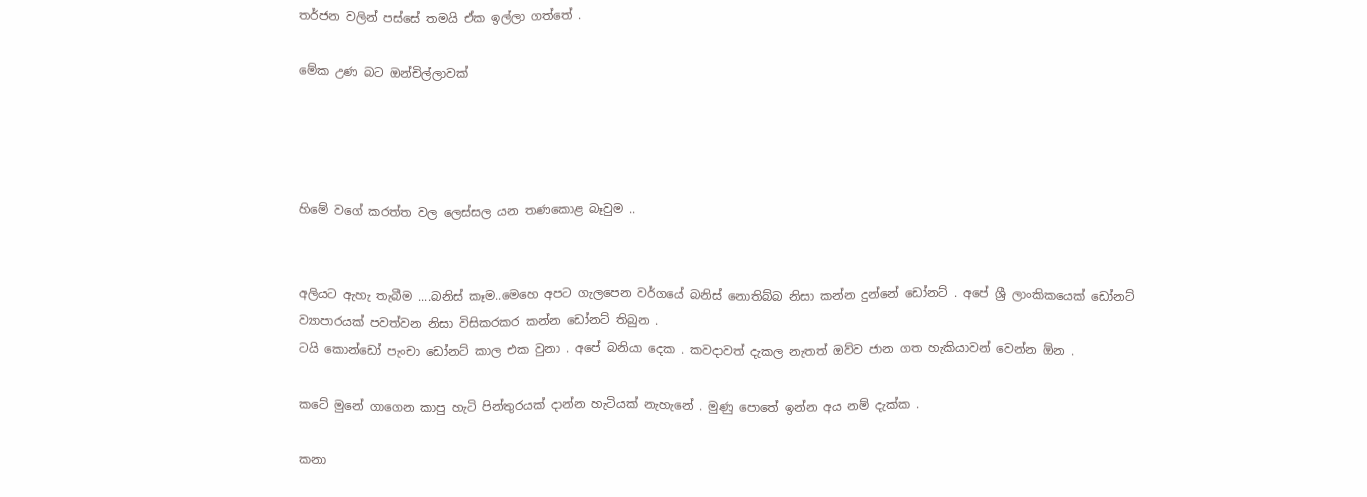තර්ජන වලින් පස්සේ තමයි ඒක ඉල්ලා ගත්තේ .

මේක උණ බට ඔන්චිල්ලාවක්




හිමේ වගේ කරත්ත වල ලෙස්සල යන තණකොළ බෑවුම ..


අලියට ඇහැ තැබීම ....බනිස් කෑම..මෙහෙ අපට ගැලපෙන වර්ගයේ බනිස් නොතිබ්බ නිසා කන්න දුන්නේ ඩෝනට් . අපේ ශ්‍රී ලාංකිකයෙක් ඩෝනට් ව්‍යාපාරයක් පවත්වන නිසා විසිකරකර කන්න ඩෝනට් තිබුන .
ටයි කොන්ඩෝ පැංචා ඩෝනට් කාල එක වුනා . අපේ බනියා දෙක . කවදාවත් දැකල නැතත් ඔව්ව ජාන ගත හැකියාවන් වෙන්න ඕන .

කටේ මුනේ ගාගෙන කාපු හැටි පින්තුරයක් දාන්න හැටියක් නැහැනේ . මුණු පොතේ ඉන්න අය නම් දැක්ක .

කනා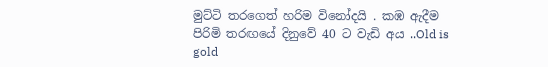මුට්ටි තරගෙත් හරිම විනෝදයි . කඹ ඇදීම පිරිමි තරඟයේ දිනුවේ 40 ට වැඩි අය ..Old is gold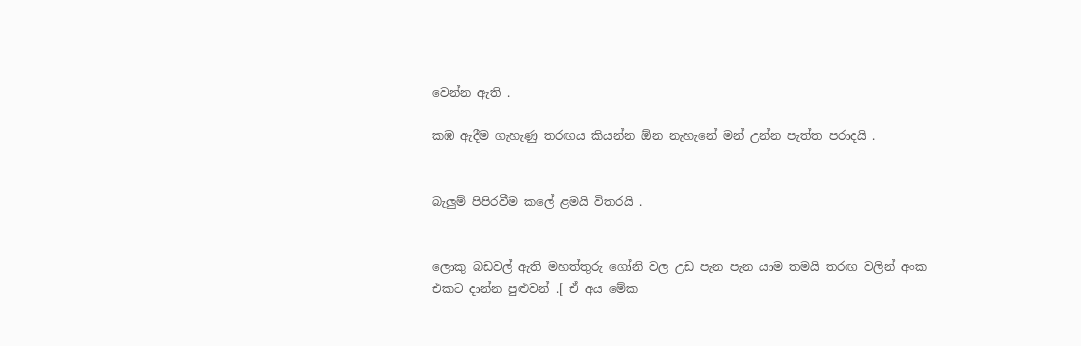වෙන්න ඇති .

කඹ ඇදීම ගැහැණු තරඟය කියන්න ඕන නැහැනේ මන් උන්න පැත්ත පරාදයි .


බැලුම් පිපිරවීම කලේ ළමයි විතරයි .


ලොකු බඩවල් ඇති මහත්තුරු ගෝනි වල උඩ පැන පැන යාම තමයි තරඟ වලින් අංක එකට දාන්න පුළුවන් .[ ඒ අය මේක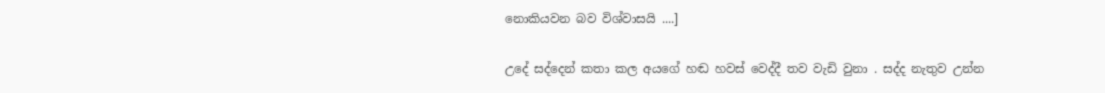නොකියවන බව විශ්වාසයි ....]

උදේ සද්දෙන් කතා කල අයගේ හඬ හවස් වෙද්දී තව වැඩි වුනා . සද්ද නැතුව උන්න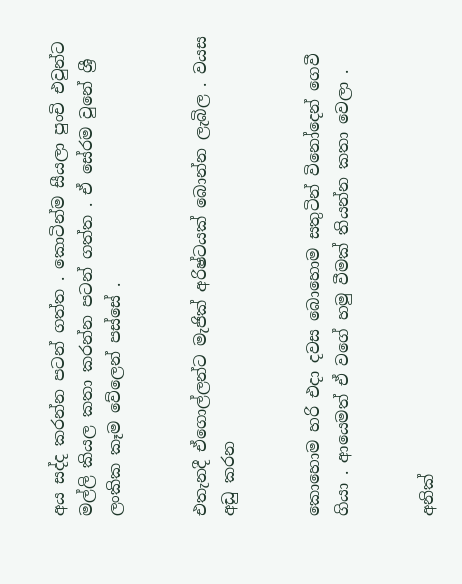අය සද්ද කරන්න පටන් ගත්ත . කොටින්ම සීයලා පුංචි එවුන්ට මල්ලි කියල කතා කරන්න පටන් ගත්ත . ඒ සේරම වුනේ ශ්‍රී ලංකික කෑම වේලෙන් පස්සේ .


එතැනදී ඒගොල්ලන්ට මැජික් අරිෂ්ටයක් බොන්න ලැබිල . වයස අඩු කරන


කොහොම හරි එදා දවස බොහොම සතුටින් විනෝදෙන් ගෙවී ගියා . ආයෙමත් ඒ වගේ හමු වීමක් තියන්න කතා වෙලා .


අනික්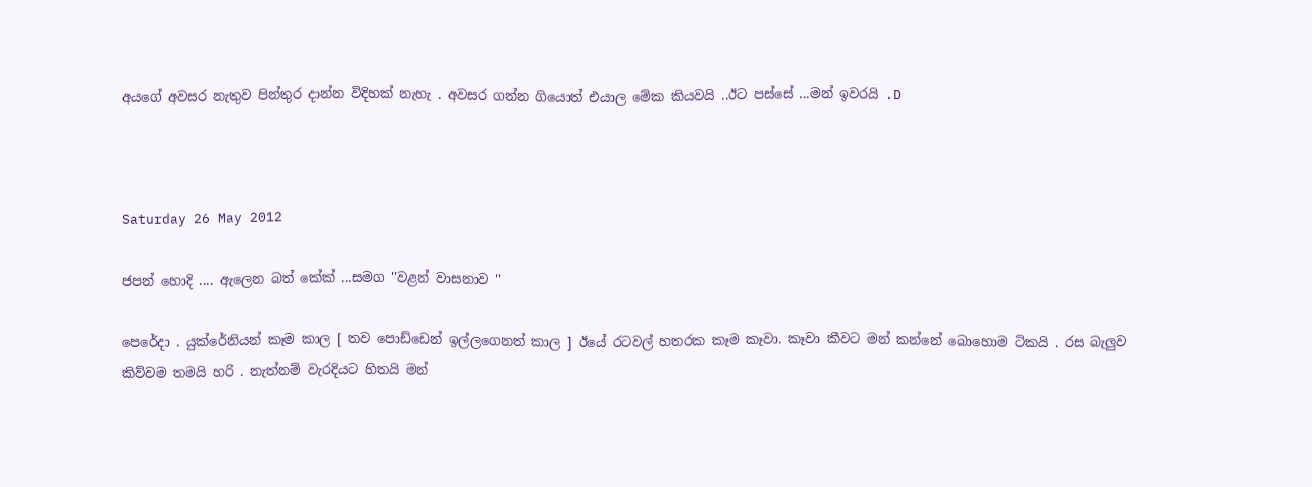අයගේ අවසර නැතුව පින්තුර දාන්න විදිහක් නැහැ . අවසර ගන්න ගියොත් එයාල මේක කියවයි ..ඊට පස්සේ ...මන් ඉවරයි .D



Saturday 26 May 2012

ජපන් හොදි .... ඇලෙන බත් කේක් ...සමග ''වළන් වාසනාව ''

පෙරේදා . යුක්රේනියන් කෑම කාල [ තව පොඩ්ඩෙන් ඉල්ලගෙනත් කාල ] ඊයේ රටවල් හතරක කෑම කෑවා. කෑවා කීවට මන් කන්නේ බොහොම ටිකයි . රස බැලුව කිව්වම තමයි හරි . නැත්නම් වැරදියට හිතයි මන්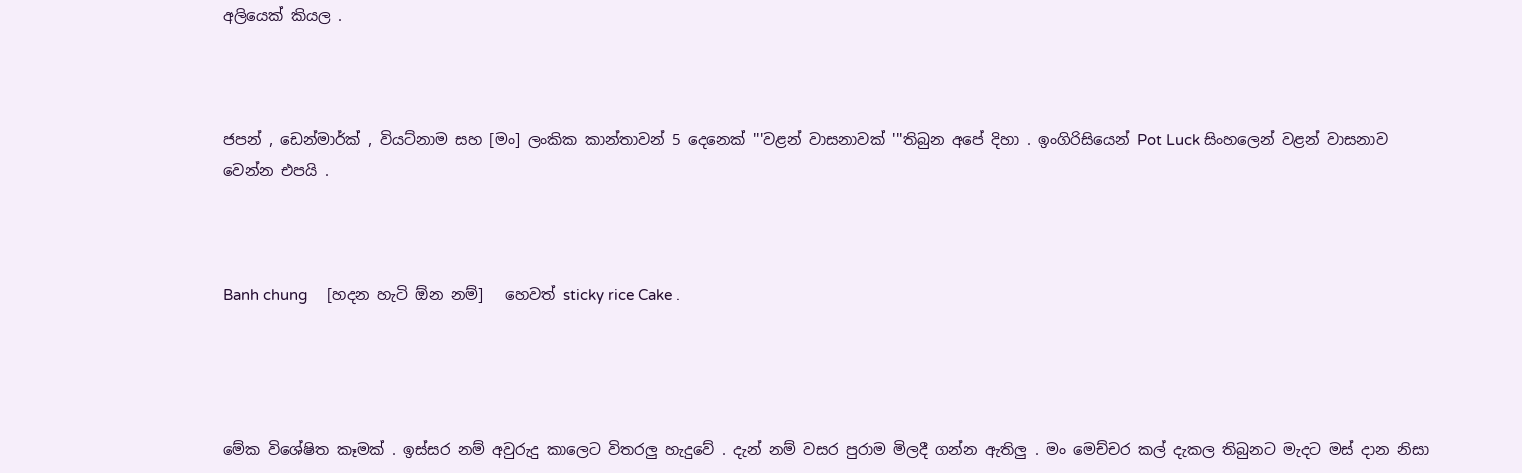අලියෙක් කියල .



ජපන් , ඩෙන්මාර්ක් , වියට්නාම සහ [මං] ලංකික කාන්තාවන් 5 දෙනෙක් '''වළන් වාසනාවක් '''තිබුන අපේ දිහා . ඉංගිරිසියෙන් Pot Luck සිංහලෙන් වළන් වාසනාව වෙන්න එපයි .



Banh chung     [හදන හැටි ඕන නම්]   හෙවත් sticky rice Cake .




මේක විශේෂිත කෑමක් . ඉස්සර නම් අවුරුදු කාලෙට විතරලු හැදුවේ . දැන් නම් වසර පුරාම මිලදී ගන්න ඇතිලු . මං මෙච්චර කල් දැකල තිබුනට මැදට මස් දාන නිසා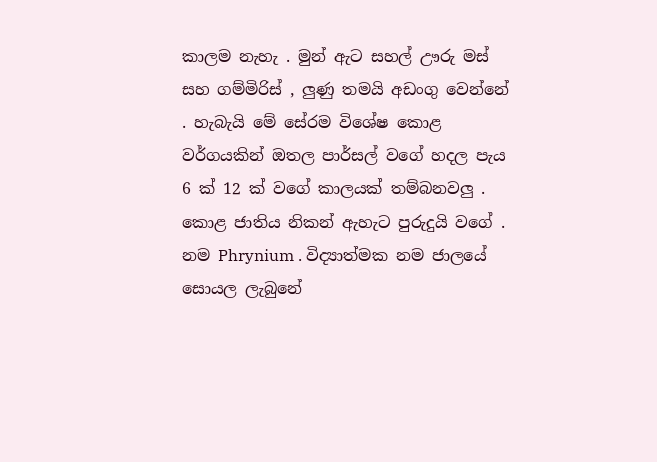කාලම නැහැ . මුන් ඇට සහල් ඌරු මස් සහ ගම්මිරිස් , ලුණු තමයි අඩංගු වෙන්නේ . හැබැයි මේ සේරම විශේෂ කොළ වර්ගයකින් ඔතල පාර්සල් වගේ හදල පැය 6 ක් 12 ක් වගේ කාලයක් තම්බනවලු . කොළ ජාතිය නිකන් ඇහැට පුරුදුයි වගේ . නම Phrynium . විද්‍යාත්මක නම ජාලයේ සොයල ලැබුනේ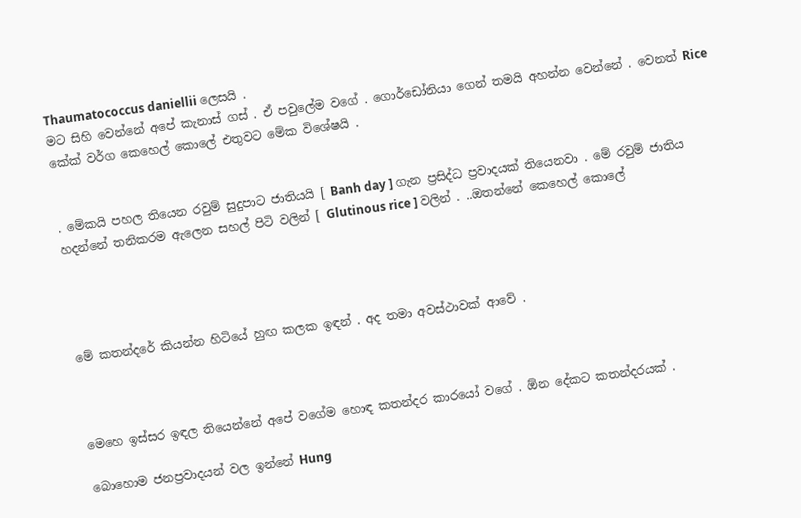Thaumatococcus daniellii ලෙසයි .
මට සිහි වෙන්නේ අපේ කැනාස් ගස් . ඒ පවුලේම වගේ . ගොර්ඩෝනියා ගෙන් තමයි අහන්න වෙන්නේ . වෙනත් Rice කේක් වර්ග කෙහෙල් කොලේ එතුවට මේක විශේෂයි .


. මේකයි පහල තියෙන රවුම් සුදුපාට ජාතියයි [ Banh day ] ගැන ප්‍රසිද්ධ ප්‍රවාදයක් තියෙනවා . මේ රවුම් ජාතිය හදන්නේ තනිකරම ඇලෙන සහල් පිටි වලින් [ Glutinous rice ] වලින් . ..ඔතන්නේ කෙහෙල් කොලේ




මේ කතන්දරේ කියන්න හිටියේ හුඟ කලක ඉඳන් . අද තමා අවස්ථාවක් ආවේ .



මෙහෙ ඉස්සර ඉඳල තියෙන්නේ අපේ වගේම හොඳ කතන්දර කාරයෝ වගේ . ඕන දේකට කතන්දරයක් .

බොහොම ජනප්‍රවාදයන් වල ඉන්නේ Hung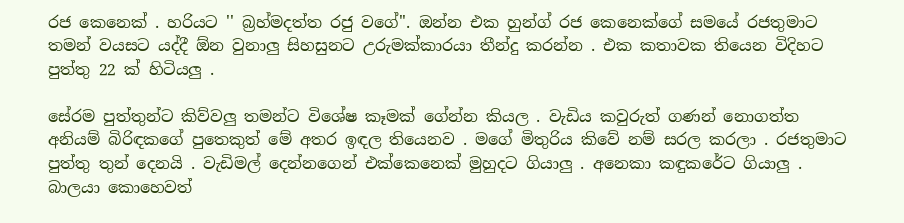රජ කෙනෙක් . හරියට '' බ්‍රහ්මදත්ත රජු වගේ''. ඔන්න එක හුන්ග් රජ කෙනෙක්ගේ සමයේ රජතුමාට තමන් වයසට යද්දී ඕන වුනාලු සිහසුනට උරුමක්කාරයා තීන්දු කරන්න . එක කතාවක තියෙන විදිහට පුත්තු 22 ක් හිටියලු .

සේරම පුත්තුන්ට කිව්වලු තමන්ට විශේෂ කෑමක් ගේන්න කියල . වැඩිය කවුරුත් ගණන් නොගත්ත අනියම් බිරිඳකගේ පුතෙකුත් මේ අතර ඉඳල තියෙනව . මගේ මිතුරිය කිවේ නම් සරල කරලා . රජතුමාට පුත්තු තුන් දෙනයි . වැඩිමල් දෙන්නගෙන් එක්කෙනෙක් මුහුදට ගියාලු . අනෙකා කඳුකරේට ගියාලු . බාලයා කොහෙවත්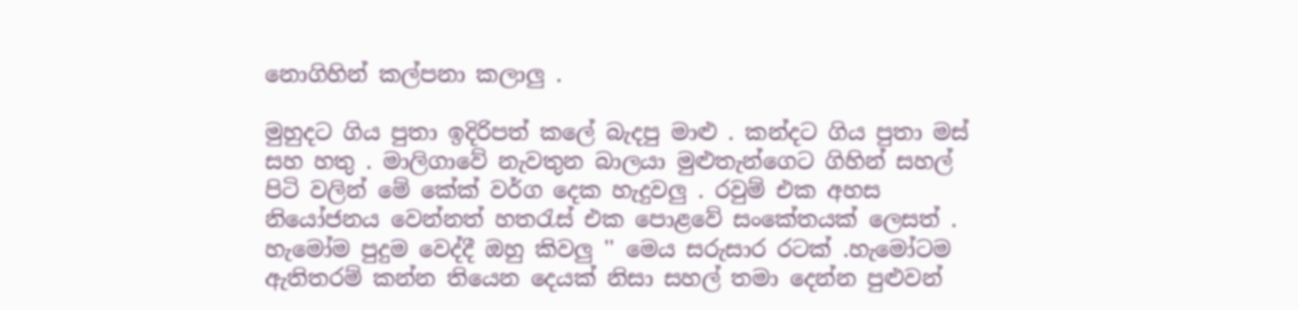නොගිහින් කල්පනා කලාලු .

මුහුදට ගිය පුතා ඉදිරිපත් කලේ බැදපු මාළු . කන්දට ගිය පුතා මස් සහ හතු . මාලිගාවේ නැවතුන බාලයා මුළුතැන්ගෙට ගිහින් සහල් පිටි වලින් මේ කේක් වර්ග දෙක හැදුවලු . රවුම් එක අහස නියෝජනය වෙන්නත් හතරැස් එක පොළවේ සංකේතයක් ලෙසත් . හැමෝම පුදුම වෙද්දී ඔහු කිවලු '' මෙය සරුසාර රටක් .හැමෝටම ඇතිතරම් කන්න තියෙන දෙයක් නිසා සහල් තමා දෙන්න පුළුවන්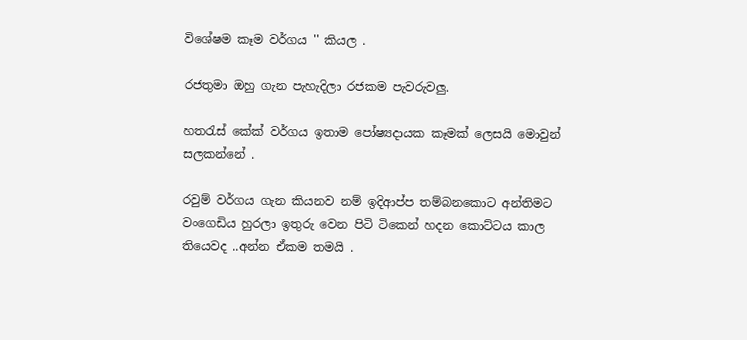විශේෂම කෑම වර්ගය '' කියල .

රජතුමා ඔහු ගැන පැහැදිලා රජකම පැවරුවලු.

හතරැස් කේක් වර්ගය ඉතාම පෝෂ්‍යදායක කෑමක් ලෙසයි මොවුන් සලකන්නේ .

රවුම් වර්ගය ගැන කියනව නම් ඉදිආප්ප තම්බනකොට අන්තිමට වංගෙඩිය හුරලා ඉතුරු වෙන පිටි ටිකෙන් හදන කොට්ටය කාල තියෙවද ..අන්න ඒකම තමයි .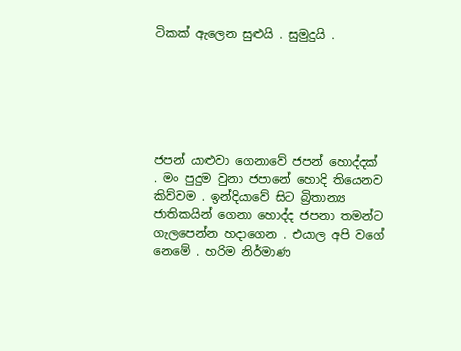ටිකක් ඇලෙන සුළුයි . සුමුදුයි .






ජපන් යාළුවා ගෙනාවේ ජපන් හොද්දක් . මං පුදුම වුනා ජපානේ හොදි තියෙනව කිව්වම . ඉන්දියාවේ සිට බ්‍රිතාන්‍ය ජාතිකයින් ගෙනා හොද්ද ජපනා තමන්ට ගැලපෙන්න හදාගෙන . එයාල අපි වගේ නෙමේ . හරිම නිර්මාණ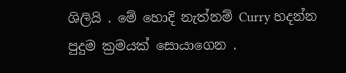ශිලියි . මේ හොදි නැත්නම් Curry හදන්න පුදුම ක්‍රමයක් සොයාගෙන .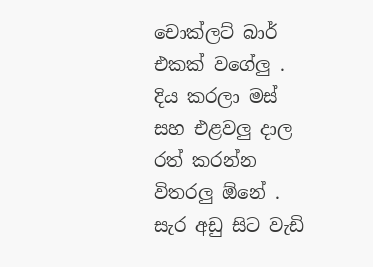චොක්ලට් බාර් එකක් වගේලු . දිය කරලා මස් සහ එළවලු දාල රත් කරන්න විතරලු ඕනේ . සැර අඩු සිට වැඩි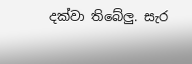දක්වා තිබේලු. සැර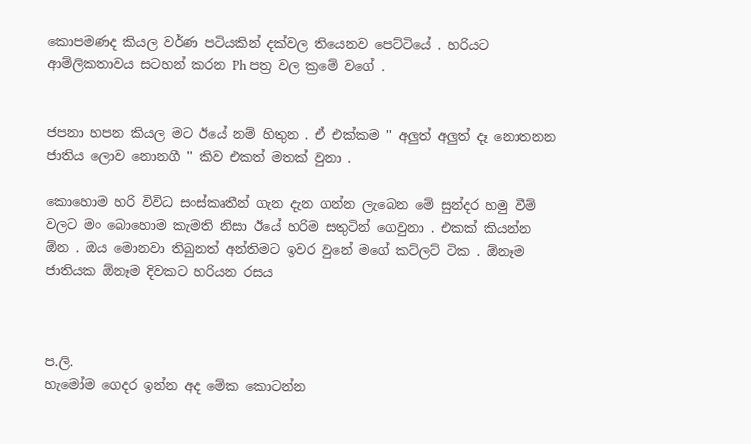කොපමණද කියල වර්ණ පටියකින් දක්වල තියෙනව පෙට්ටියේ . හරියට ආම්ලිකතාවය සටහන් කරන Ph පත්‍ර වල ක්‍රමේ වගේ .


ජපනා හපන කියල මට ඊයේ නම් හිතුන . ඒ එක්කම '' අලුත් අලුත් දෑ නොතනන ජාතිය ලොව නොනගී '' කිව එකත් මතක් වුනා .

කොහොම හරි විවිධ සංස්කෘතීන් ගැන දැන ගන්න ලැබෙන මේ සුන්දර හමු වීම් වලට මං බොහොම කැමති නිසා ඊයේ හරිම සතුටින් ගෙවුනා . එකක් කියන්න ඕන . ඔය මොනවා තිබුනත් අන්තිමට ඉවර වුනේ මගේ කට්ලට් ටික . ඕනෑම ජාතියක ඕනෑම දිවකට හරියන රසය



ප.ලි.
හැමෝම ගෙදර ඉන්න අද මේක කොටන්න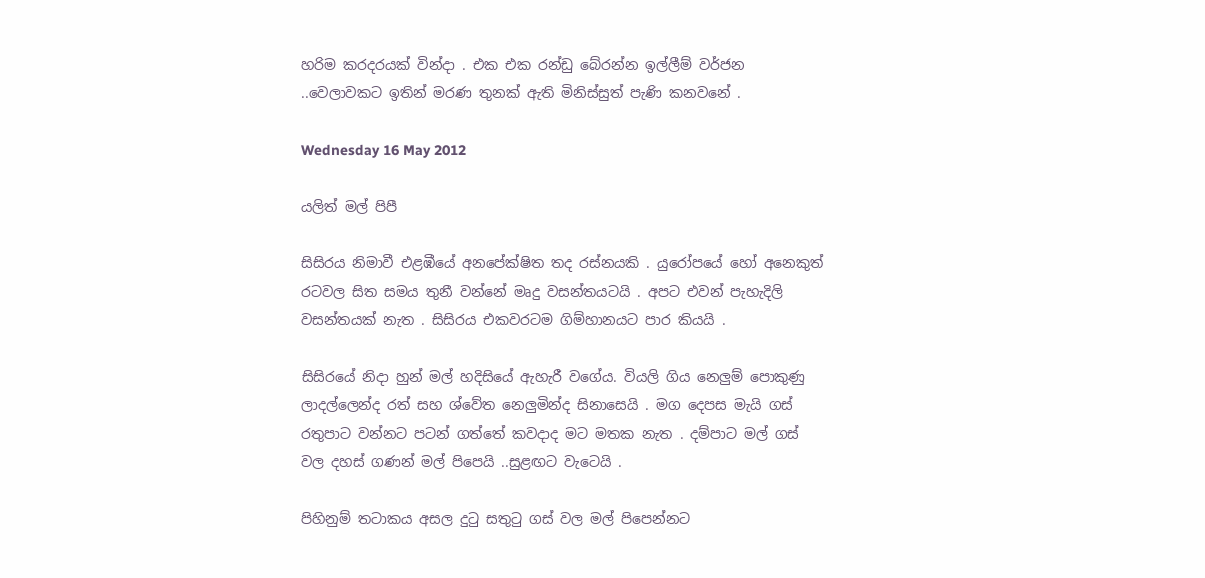හරිම කරදරයක් වින්දා . එක එක රන්ඩු බේරන්න ඉල්ලීම් වර්ජන ..වෙලාවකට ඉතින් මරණ තුනක් ඇති මිනිස්සුත් පැණි කනවනේ .

Wednesday 16 May 2012

යලිත් මල් පිපී

සිසිරය නිමාවී එළඹීයේ අනපේක්ෂිත තද රස්නයකි . යුරෝපයේ හෝ අනෙකුත් රටවල සිත සමය තුනී වන්නේ මෘදු වසන්තයටයි . අපට එවන් පැහැදිලි වසන්තයක් නැත . සිසිරය එකවරටම ගිම්හානයට පාර කියයි .

සිසිරයේ නිදා හුන් මල් හදිසියේ ඇහැරී වගේය. වියලි ගිය නෙලුම් පොකුණු ලාදල්ලෙන්ද රත් සහ ශ්වේත නෙලුමින්ද සිනාසෙයි . මග දෙපස මැයි ගස් රතුපාට වන්නට පටන් ගත්තේ කවදාද මට මතක නැත . දම්පාට මල් ගස් වල දහස් ගණන් මල් පිපෙයි ..සුළඟට වැටෙයි .

පිහිනුම් තටාකය අසල දුටු සතුටු ගස් වල මල් පිපෙන්නට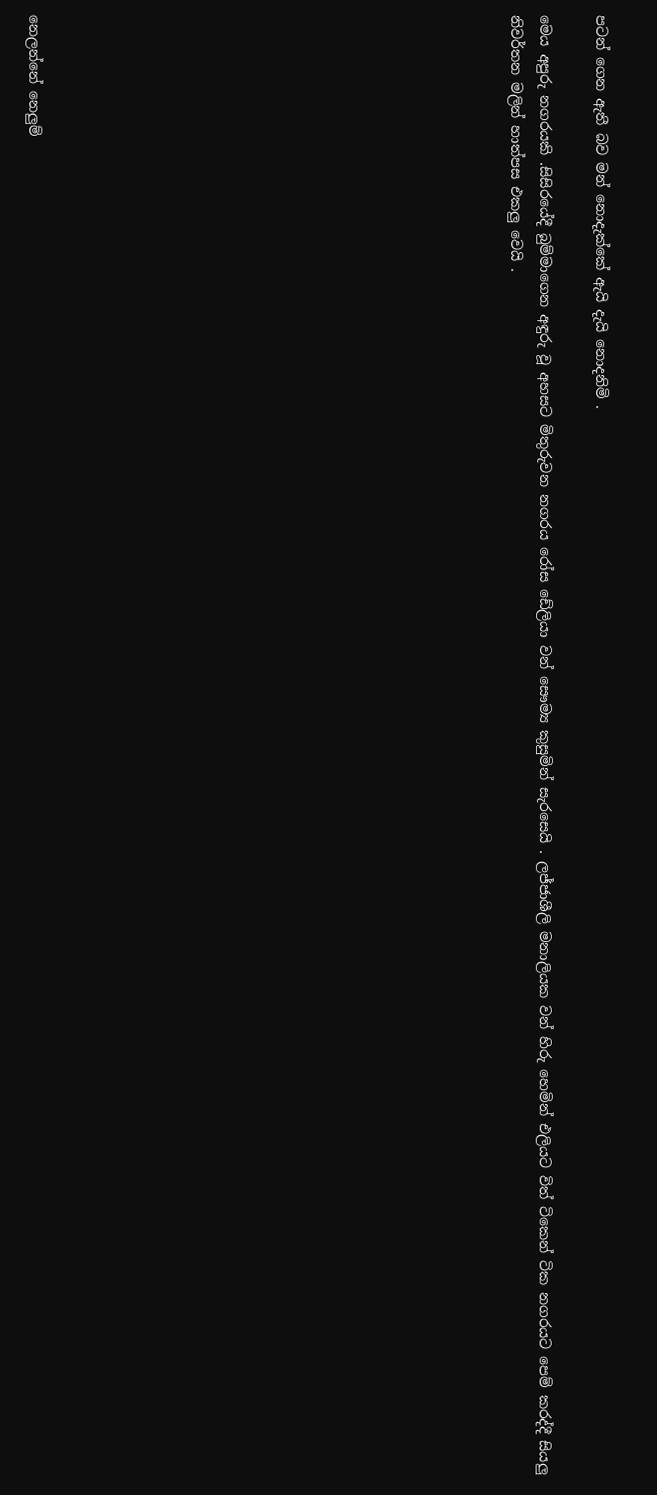පටන් ගෙන ඇතී බව මන් නොදැක්කේ ඇයි දැයි නොදනිමි .

මෙය අපුරු නගරයකි .සිසිරයේදී බුම්මාගෙන අඳුරු වූ අහසට මිතුරුවන නගරය රෝස ඩේලියා වන් සෞම්‍ය කුසුමින් සැරසෙයි . ලජ්ජාශීලි මනාලියක වන් හිරු හෙමින් එලියට විත් ටිකෙන් ටික නගරයට පෙම් කරද්දී සියලු නිවර්තන මලින් හාත්පස එකලු වෙයි .
















නෙලන්නේ නෙලුම්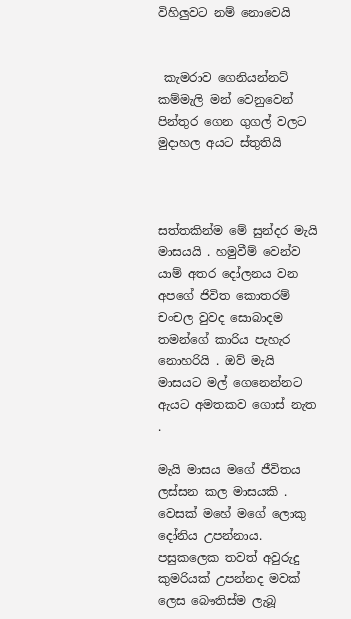විහිලුවට නම් නොවෙයි


 කැමරාව ගෙනියන්නට් කම්මැලි මන් වෙනුවෙන් පින්තුර ගෙන ගුගල් වලට මුදාහල අයට ස්තුතියි



සත්තකින්ම මේ සුන්දර මැයි මාසයයි . හමුවීම් වෙන්ව යාම් අතර දෝලනය වන අපගේ ජිවිත කොතරම් චංචල වුවද සොබාදම තමන්ගේ කාරිය පැහැර නොහරියි . ඔව් මැයි මාසයට මල් ගෙනෙන්නට ඇයට අමතකව ගොස් නැත .

මැයි මාසය මගේ ජීවිතය ලස්සන කල මාසයකි . වෙසක් මහේ මගේ ලොකු දෝනිය උපන්නාය. පසුකලෙක තවත් අවුරුදු කුමරියක් උපන්නද මවක් ලෙස බෞතිස්ම ලැබූ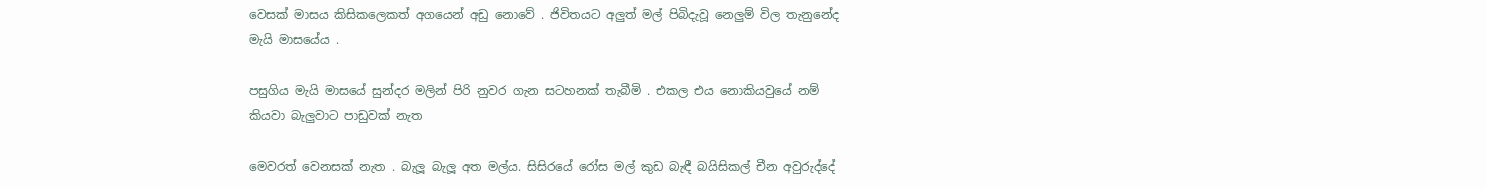වෙසක් මාසය කිසිකලෙකත් අගයෙන් අඩු නොවේ . ජිවිතයට අලුත් මල් පිබිදැවූ නෙලුම් විල තැනුනේද මැයි මාසයේය .

පසුගිය මැයි මාසයේ සුන්දර මලින් පිරි නුවර ගැන සටහනක් තැබීමි . එකල එය නොකියවුයේ නම් කියවා බැලුවාට පාඩුවක් නැත

මෙවරත් වෙනසක් නැත . බැලූ බැලූ අත මල්ය. සිසිරයේ රෝස මල් කුඩ බැඳී බයිසිකල් චීන අවුරුද්දේ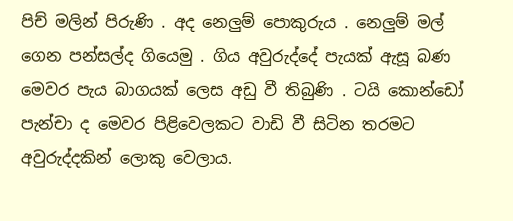පිච් මලින් පිරුණි . අද නෙලුම් පොකුරුය . නෙලුම් මල් ගෙන පන්සල්ද ගියෙමු . ගිය අවුරුද්දේ පැයක් ඇසූ බණ මෙවර පැය බාගයක් ලෙස අඩු වී තිබුණි . ටයි කොන්ඩෝ පැන්චා ද මෙවර පිළිවෙලකට වාඩි වී සිටින තරමට අවුරුද්දකින් ලොකු වෙලාය.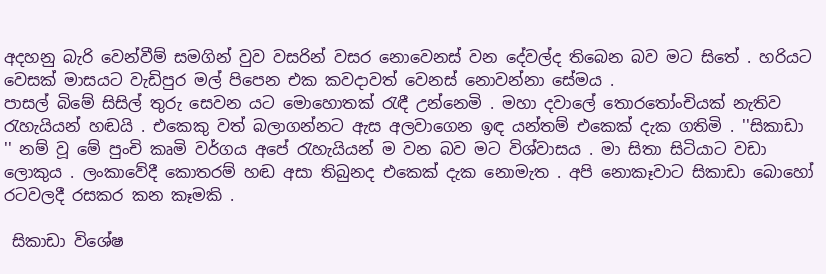අදහනු බැරි වෙන්වීම් සමගින් වුව වසරින් වසර නොවෙනස් වන දේවල්ද තිබෙන බව මට සිතේ . හරියට වෙසක් මාසයට වැඩිපුර මල් පිපෙන එක කවදාවත් වෙනස් නොවන්නා සේමය .
පාසල් බිමේ සිසිල් තුරු සෙවන යට මොහොතක් රැඳී උන්නෙමි . මහා දවාලේ තොරතෝංචියක් නැතිව රැහැයියන් හඬයි . එකෙකු වත් බලාගන්නට ඇස අලවාගෙන ඉඳ යන්තම් එකෙක් දැක ගතිමි . ''සිකාඩා '' නම් වූ මේ පුංචි කෘමි වර්ගය අපේ රැහැයියන් ම වන බව මට විශ්වාසය . මා සිතා සිටියාට වඩා ලොකුය . ලංකාවේදී කොතරම් හඬ අසා තිබුනද එකෙක් දැක නොමැත . අපි නොකෑවාට සිකාඩා බොහෝ රටවලදී රසකර කන කෑමකි .

 සිකාඩා විශේෂ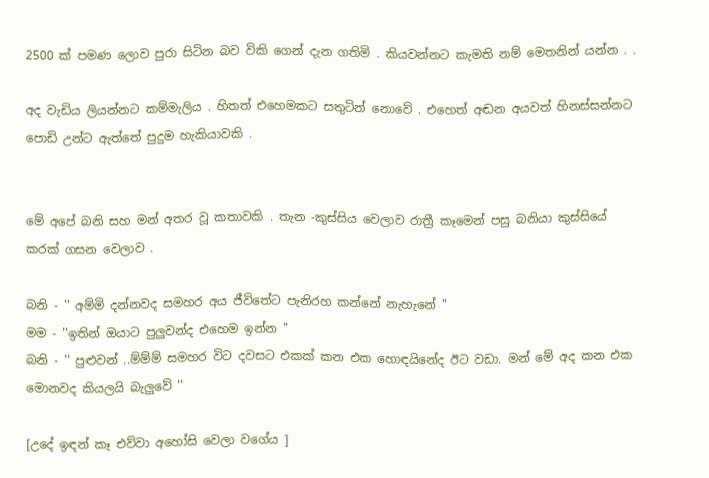2500 ක් පමණ ලොව පුරා සිටින බව විකි ගෙන් දැන ගතිමි . කියවන්නට කැමති නම් මෙතනින් යන්න . .

අද වැඩිය ලියන්නට කම්මැලිය . හිතත් එහෙමකට සතුටින් නොවේ . එහෙත් අඬන අයවත් හිනස්සන්නට පොඩි උන්ට ඇත්තේ පුදුම හැකියාවකි .


මේ අපේ බනි සහ මන් අතර වූ කතාවකි . තැන -කුස්සිය වෙලාව රාත්‍රී කෑමෙන් පසු බනියා කුස්සියේ කරක් ගසන වෙලාව .

බනි - '' අම්මි දන්නවද සමහර අය ජීවිතේට පැනිරහ කන්නේ නැහැනේ ''
මම - ''ඉතින් ඔයාට පුලුවන්ද එහෙම ඉන්න ''
බනි - '' පුළුවන් ..ම්ම්ම් සමහර විට දවසට එකක් කන එක හොඳයිනේද ඊට වඩා. මන් මේ අද කන එක
මොනවද කියලයි බැලුවේ ''

[උදේ ඉඳන් කෑ එව්වා අහෝසි වෙලා වගේය ]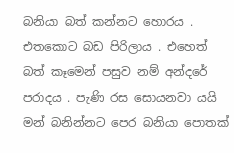බනියා බත් කන්නට හොරය . එතකොට බඩ පිරිලාය . එහෙත් බත් කෑමෙන් පසුව නම් අන්දරේ පරාදය . පැණි රස සොයනවා යයි මන් බනින්නට පෙර බනියා පොතක්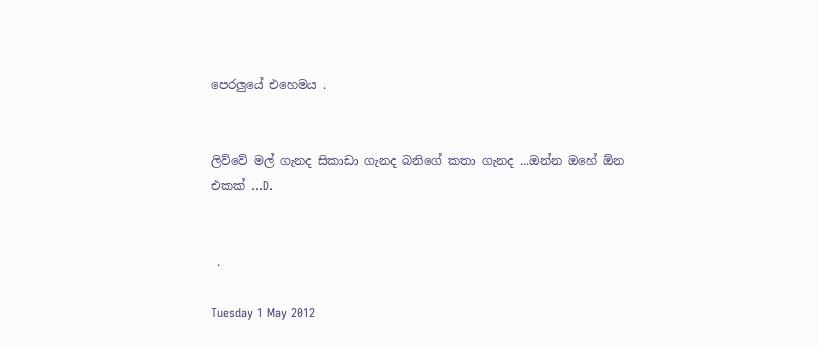පෙරලුයේ එහෙමය .


ලිව්වේ මල් ගැනද සිකාඩා ගැනද බනිගේ කතා ගැනද ...ඔන්න ඔහේ ඕන එකක් ...D.


 .

Tuesday 1 May 2012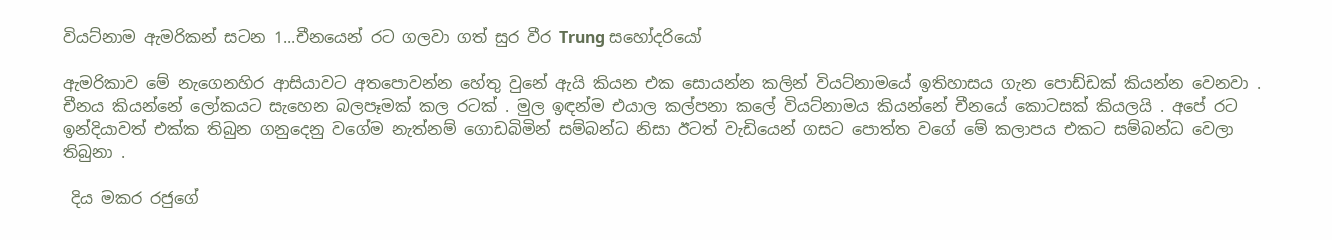වියට්නාම ඇමරිකන් සටන 1...චීනයෙන් රට ගලවා ගත් සුර වීර Trung සහෝදරියෝ

ඇමරිකාව මේ නැගෙනහිර ආසියාවට අතපොවන්න හේතු වුනේ ඇයි කියන එක සොයන්න කලින් වියට්නාමයේ ඉතිහාසය ගැන පොඩ්ඩක් කියන්න වෙනවා . චීනය කියන්නේ ලෝකයට සැහෙන බලපෑමක් කල රටක් . මුල ඉඳන්ම එයාල කල්පනා කලේ වියට්නාමය කියන්නේ චීනයේ කොටසක් කියලයි . අපේ රට ඉන්දියාවත් එක්ක තිබුන ගනුදෙනු වගේම නැත්නම් ගොඩබිමින් සම්බන්ධ නිසා ඊටත් වැඩියෙන් ගසට පොත්ත වගේ මේ කලාපය එකට සම්බන්ධ වෙලා තිබුනා .

 දිය මකර රජුගේ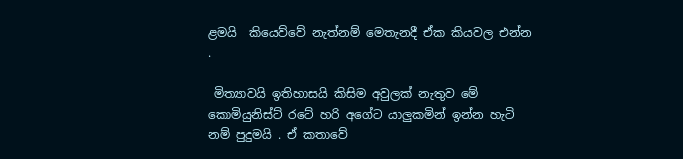ළමයි  කියෙව්වේ නැත්නම් මෙතැනදී ඒක කියවල එන්න .

 මිත්‍යාවයි ඉතිහාසයි කිසිම අවුලක් නැතුව මේ කොමියුනිස්ට් රටේ හරි අගේට යාලුකමින් ඉන්න හැටි නම් පුදුමයි . ඒ කතාවේ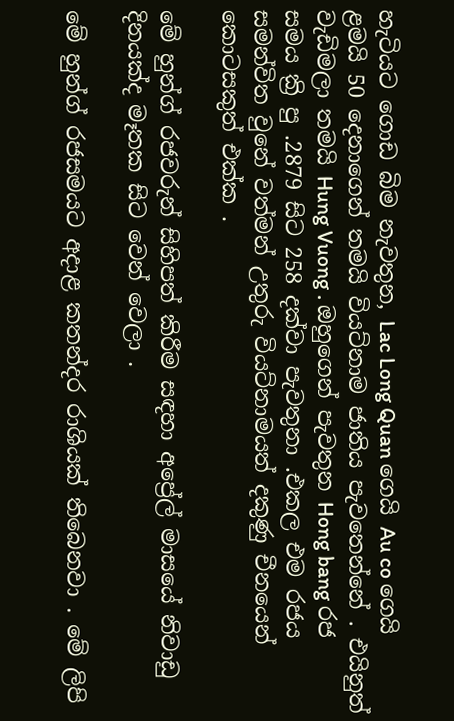හැටියට ගොඩ බිම නැවතුන, Lac Long Quan ගෙයි Au co ගෙයි ළමයි 50 දෙනාගෙන් තමයි වියට්නාම ජාතිය පැවතෙන්නේ . එයිනුත් වැඩිමලා තමයි Hung Vuong . ඔහුගෙන් පැවතුන Hong bang රජ සමය ක්‍රි පු .2879 සිට 258 දක්වා පැවතුනා .එකල එම රජය සමන්විත වුනේ වත්මන් උතුරු වියට්නාමයත් දකුණු චීනයෙන් කොටසකුත් එක්ක .

මේ හුන්ග් රජවරුන් සිහිපත් කිරීම සඳහා අප්‍රේල් මාසයේ නිවාඩු දිනයක්ද මෑතක සිට වෙන් වෙලා .

මේ හුන්ග් රජසමයට අදාළ කතන්දර රාශියක් තිබෙනවා . මේ ලිපි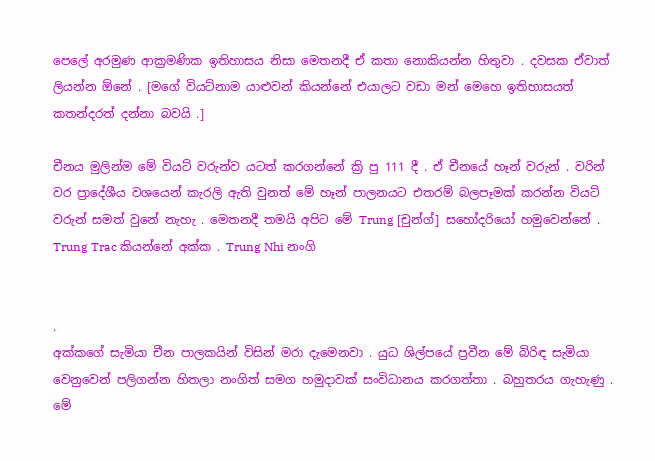පෙලේ අරමුණ ආක්‍රමණික ඉතිහාසය නිසා මෙතනදී ඒ කතා නොකියන්න හිතුවා . දවසක ඒවාත් ලියන්න ඕනේ . [මගේ වියට්නාම යාළුවන් කියන්නේ එයාලට වඩා මන් මෙහෙ ඉතිහාසයත් කතන්දරත් දන්නා බවයි .]

චීනය මුලින්ම මේ වියට් වරුන්ව යටත් කරගන්නේ ක්‍රි පු 111 දී . ඒ චීනයේ හෑන් වරුන් . වරින් වර ප්‍රාදේශීය වශයෙන් කැරලි ඇති වුනත් මේ හෑන් පාලනයට එතරම් බලපෑමක් කරන්න වියට් වරුන් සමත් වුනේ නැහැ . මෙතනදී තමයි අපිට මේ Trung [චුන්ග්] සහෝදරියෝ හමුවෙන්නේ . Trung Trac කියන්නේ අක්ක . Trung Nhi නංගි


.
අක්කගේ සැමියා චීන පාලකයින් විසින් මරා දැමෙනවා . යුධ ශිල්පයේ ප්‍රවීන මේ බිරිඳ සැමියා වෙනුවෙන් පලිගන්න හිතලා නංගිත් සමග හමුදාවක් සංවිධානය කරගත්තා . බහුතරය ගැහැණු . මේ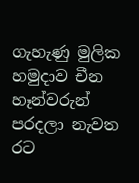ගැහැණු මුලික හමුදාව චීන හෑන්වරුන් පරදලා නැවත රට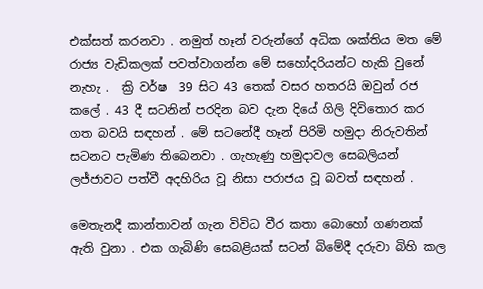එක්සත් කරනවා . නමුත් හෑන් වරුන්ගේ අධික ශක්තිය මත මේ රාජ්‍ය වැඩිකලක් පවත්වාගන්න මේ සහෝදරියන්ට හැකි වුනේ නැහැ .  ක්‍රි වර්ෂ  39 සිට 43 තෙක් වසර හතරයි ඔවුන් රජ කලේ . 43 දී සටනින් පරදින බව දැන දියේ ගිලි දිවිතොර කර ගත බවයි සඳහන් . මේ සටනේදී හෑන් පිරිමි හමුදා නිරුවතින් සටනට පැමිණ තිබෙනවා . ගැහැණු හමුදාවල සෙබලියන් ලජ්ජාවට පත්වී අදහිරිය වූ නිසා පරාජය වූ බවත් සඳහන් .

මෙතැනදී කාන්තාවන් ගැන විවිධ වීර කතා බොහෝ ගණනක් ඇති වුනා . එක ගැබිණි සෙබළියක් සටන් බිමේදී දරුවා බිහි කල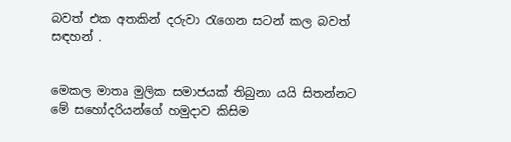බවත් එක අතකින් දරුවා රැගෙන සටන් කල බවත් සඳහන් .


මෙකල මාතෘ මුලික සමාජයක් තිබුනා යයි සිතන්නට මේ සහෝදරියන්ගේ හමුදාව කිසිම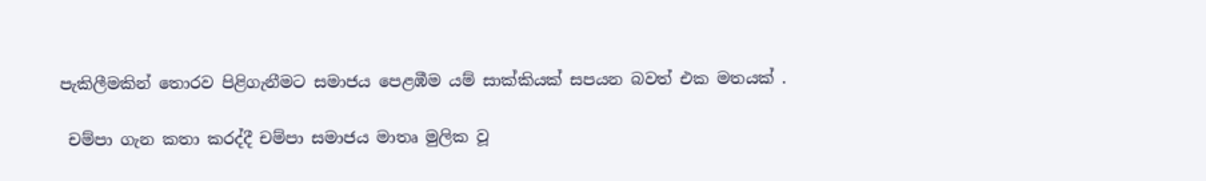පැකිලීමකින් තොරව පිළිගැනීමට සමාජය පෙළඹීම යම් සාක්කියක් සපයන බවත් එක මතයක් .

 චම්පා ගැන කතා කරද්දී චම්පා සමාජය මාතෘ මුලික වූ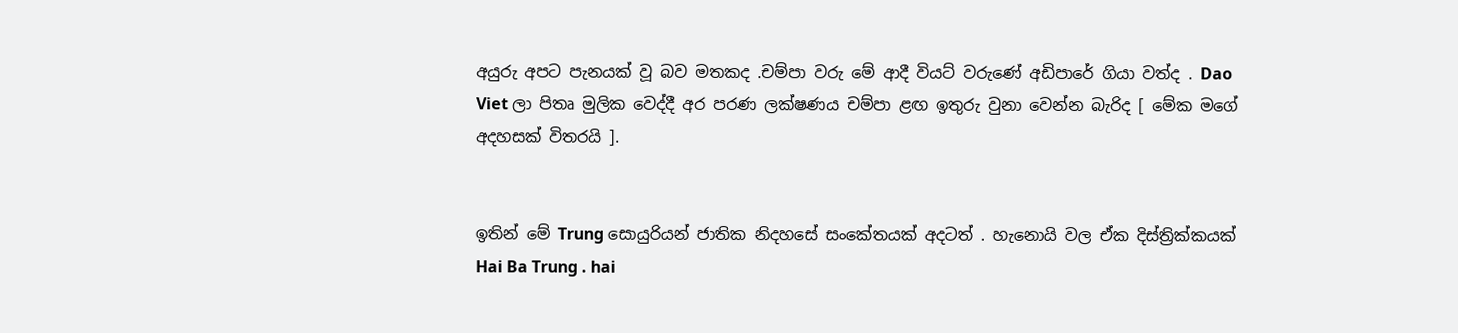අයුරු අපට පැනයක් වූ බව මතකද .චම්පා වරු මේ ආදී වියට් වරුණේ අඩිපාරේ ගියා වත්ද . Dao Viet ලා පිතෘ මුලික වෙද්දී අර පරණ ලක්ෂණය චම්පා ළඟ ඉතුරු වුනා වෙන්න බැරිද [ මේක මගේ අදහසක් විතරයි ].


ඉතින් මේ Trung සොයුරියන් ජාතික නිදහසේ සංකේතයක් අදටත් . හැනොයි වල ඒක දිස්ත්‍රික්කයක් Hai Ba Trung . hai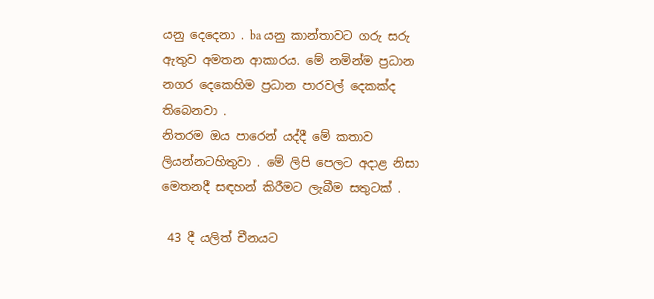යනු දෙදෙනා . ba යනු කාන්තාවට ගරු සරු ඇතුව අමතන ආකාරය. මේ නමින්ම ප්‍රධාන නගර දෙකෙහිම ප්‍රධාන පාරවල් දෙකක්ද තිබෙනවා .
නිතරම ඔය පාරෙන් යද්දී මේ කතාව ලියන්නටහිතුවා . මේ ලිපි පෙලට අදාළ නිසා මෙතනදී සඳහන් කිරීමට ලැබීම සතුටක් .

 43 දී යලිත් චීනයට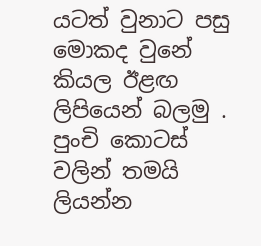යටත් වුනාට පසු මොකද වුනේ කියල ඊළඟ ලිපියෙන් බලමු . පුංචි කොටස් වලින් තමයි ලියන්න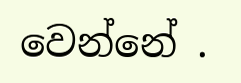වෙන්නේ .